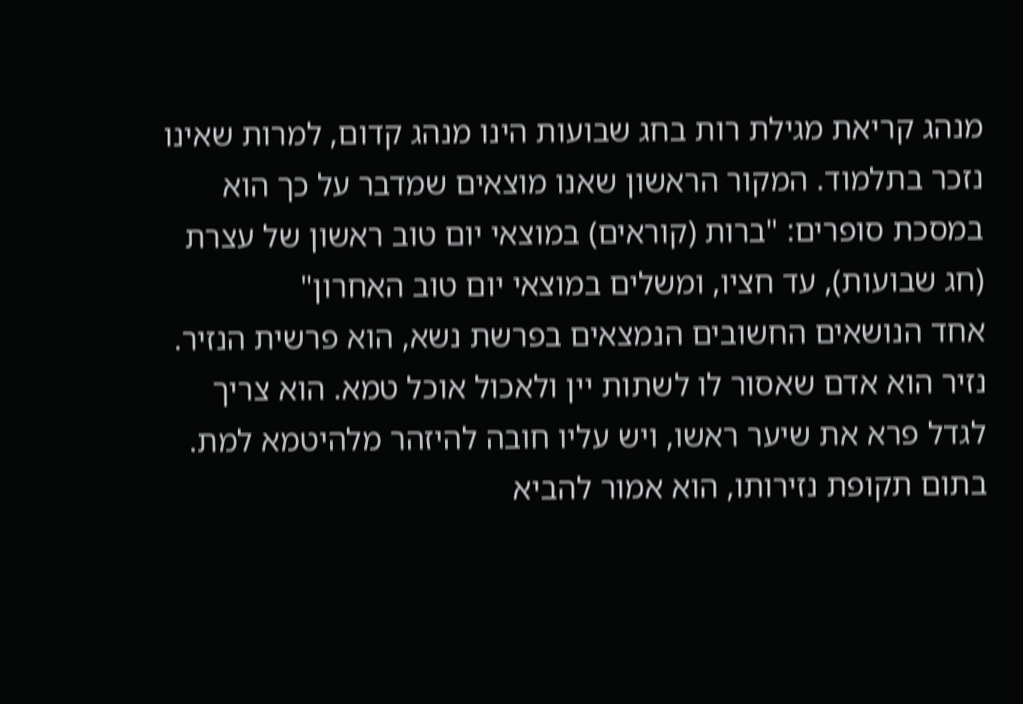מנהג קריאת מגילת רות בחג שבועות הינו מנהג קדום, למרות שאינו נזכר בתלמוד. המקור הראשון שאנו מוצאים שמדבר על כך הוא במסכת סופרים: "ברות (קוראים) במוצאי יום טוב ראשון של עצרת (חג שבועות), עד חציו, ומשלים במוצאי יום טוב האחרון"
אחד הנושאים החשובים הנמצאים בפרשת נשא, הוא פרשית הנזיר. נזיר הוא אדם שאסור לו לשתות יין ולאכול אוכל טמא. הוא צריך לגדל פרא את שיער ראשו, ויש עליו חובה להיזהר מלהיטמא למת. בתום תקופת נזירותו, הוא אמור להביא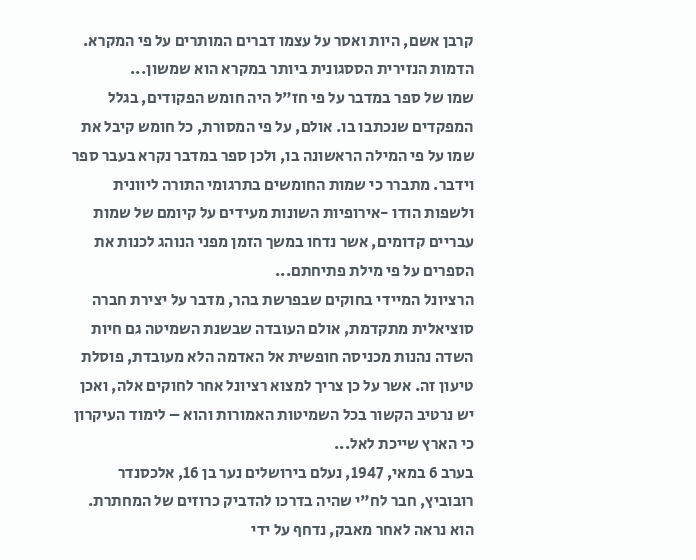קרבן אשם, היות ואסר על עצמו דברים המותרים על פי המקרא. הדמות הנזירית הססגונית ביותר במקרא הוא שמשון...
שמו של ספר במדבר על פי חז"ל היה חומש הפקודים, בגלל המפקדים שנכתבו בו. אולם, על פי המסורת, כל חומש קיבל את שמו על פי המילה הראשונה בו, ולכן ספר במדבר נקרא בעבר ספר וידבר. מתברר כי שמות החומשים בתרגומי התורה ליוונית ולשפות הודו -אירופיות השונות מעידים על קיומם של שמות עבריים קדומים, אשר נדחו במשך הזמן מפני הנוהג לכנות את הספרים על פי מילת פתיחתם...
הרציונל המיידי בחוקים שבפרשת בהר, מדבר על יצירת חברה סוציאלית מתקדמת, אולם העובדה שבשנת השמיטה גם חיות השדה נהנות מכניסה חופשית אל האדמה הלא מעובדת, פוסלת טיעון זה. אשר על כן צריך למצוא רציונל אחר לחוקים אלה, ואכן יש נרטיב הקשור בכל השמיטות האמורות והוא – לימוד העיקרון כי הארץ שייכת לאל...
בערב 6 במאי, 1947, נעלם בירושלים נער בן 16, אלכסנדר רובוביץ, חבר לח"י שהיה בדרכו להדביק כרוזים של המחתרת. הוא נראה לאחר מאבק, נדחף על ידי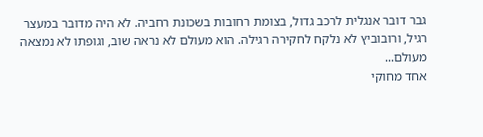גבר דובר אנגלית לרכב גדול, בצומת רחובות בשכונת רחביה. לא היה מדובר במעצר רגיל, ורובוביץ לא נלקח לחקירה רגילה. הוא מעולם לא נראה שוב, וגופתו לא נמצאה מעולם...
אחד מחוקי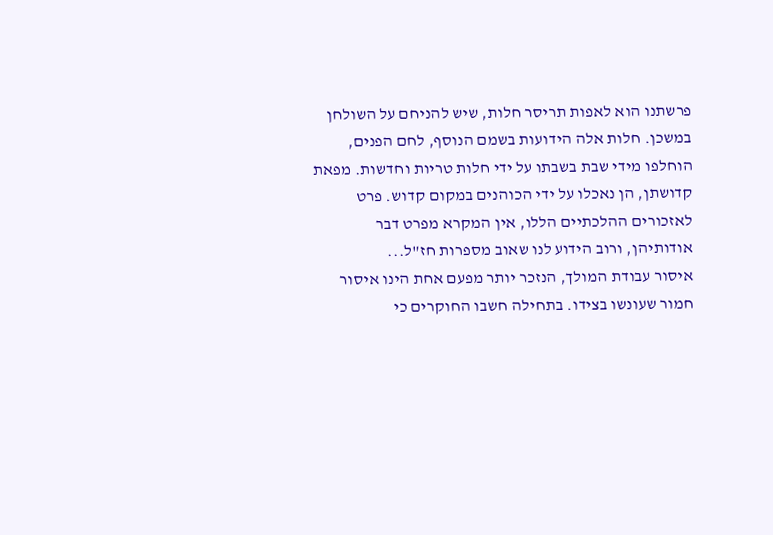פרשתנו הוא לאפות תריסר חלות, שיש להניחם על השולחן במשכן. חלות אלה הידועות בשמם הנוסף, לחם הפנים, הוחלפו מידי שבת בשבתו על ידי חלות טריות וחדשות. מפאת קדושתן, הן נאכלו על ידי הכוהנים במקום קדוש. פרט לאזכורים ההלכתיים הללו, אין המקרא מפרט דבר אודותיהן, ורוב הידוע לנו שאוב מספרות חז"ל...
איסור עבודת המולך, הנזכר יותר מפעם אחת הינו איסור חמור שעונשו בצידו. בתחילה חשבו החוקרים כי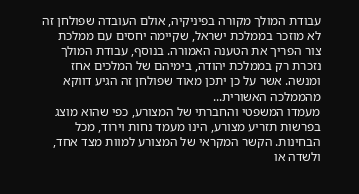עבודת המולך מקורה בפיניקיה, אולם העובדה שפולחן זה לא מוזכר בממלכת ישראל, שקיימה יחסים עם ממלכת צור הפריך את הטענה האמורה. בנוסף, עבודת המולך נזכרת רק בממלכת יהודה, בימיהם של המלכים אחז ומנשה. אשר על כן יתכן מאוד שפולחן זה הגיע דווקא מהממלכה האשורית...
מעמדו המשפטי והחברתי של המצורע, כפי שהוא מוצג בפרשות תזריע מצורע, הינו מעמד נחות וירוד, מכל הבחינות. הקשר המקראי של המצורע למוות מצד אחד, ולשדה או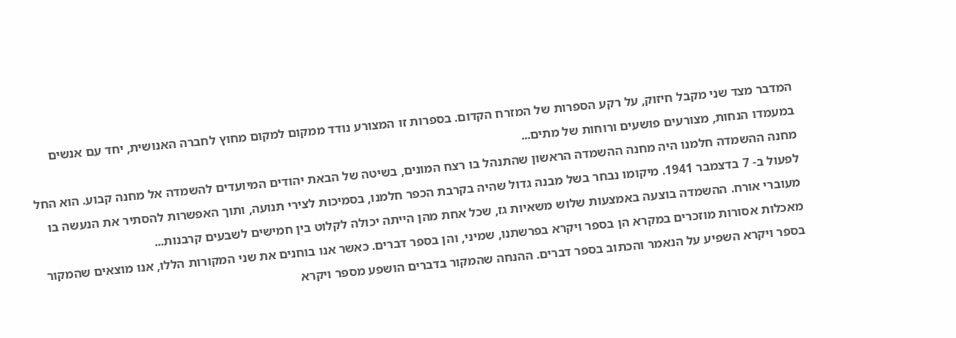המדבר מצד שני מקבל חיזוק, על רקע הספרות של המזרח הקדום. בספרות זו המצורע נודד ממקום למקום מחוץ לחברה האנושית, יחד עם אנשים במעמדו הנחות, מצורעים פושעים ורוחות של מתים...
מחנה ההשמדה חלמנו היה מחנה ההשמדה הראשון שהתנהל בו רצח המונים, בשיטה של הבאת יהודים המיועדים להשמדה אל מחנה קבוע. הוא החל לפעול ב- 7 בדצמבר 1941. מיקומו נבחר בשל מבנה גדול שהיה בקרבת הכפר חלמנו, בסמיכות לצירי תנועה, ותוך האפשרות להסתיר את הנעשה בו מעוברי אורח. ההשמדה בוצעה באמצעות שלוש משאיות גז, שכל אחת מהן הייתה יכולה לקלוט בין חמישים לשבעים קרבנות...
מאכלות אסורות מוזכרים במקרא הן בספר ויקרא בפרשתנו, שמיני, והן בספר דברים. כאשר אנו בוחנים את שני המקורות הללו, אנו מוצאים שהמקור בספר ויקרא השפיע על הנאמר והכתוב בספר דברים. ההנחה שהמקור בדברים הושפע מספר ויקרא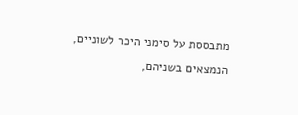מתבססת על סימני היכר לשוניים, הנמצאים בשניהם,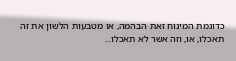כדוגמת המינוח זאת הבהמה, או מטבעות הלשון את זה תאכלו, או, וזה אשר לא תאכלו...